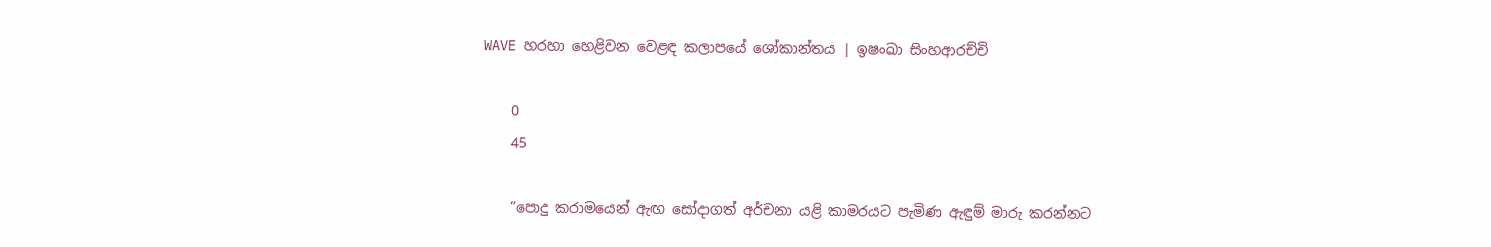WAVE හරහා හෙළිවන වෙළඳ කලාපයේ ශෝකාන්තය | ඉෂංඛා සිංහආරච්චි

    0
    45

    ”පොදු කරාමයෙන් ඇඟ සෝදාගත් අර්චනා යළි කාමරයට පැමිණ ඇඳුම් මාරු කරන්නට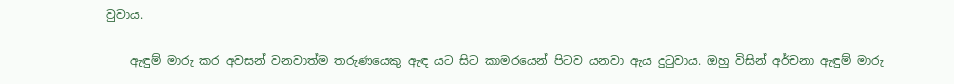වුවාය.

    ඇඳුම් මාරු කර අවසන් වනවාත්ම තරුණයෙකු ඇඳ යට සිට කාමරයෙන් පිටව යනවා ඇය දුටුවාය. ඔහු විසින් අර්චනා ඇඳුම් මාරු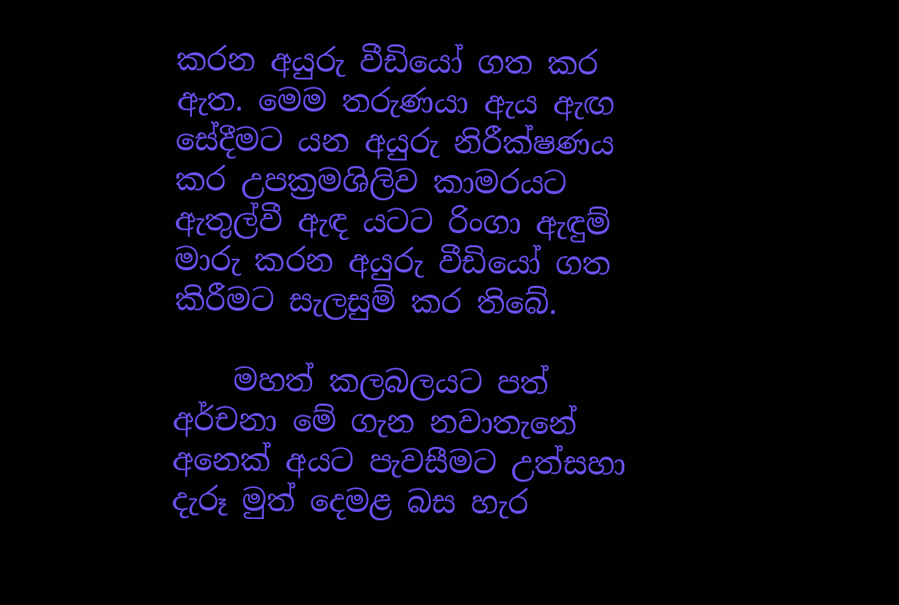කරන අයුරු වීඩියෝ ගත කර ඇත. මෙම තරුණයා ඇය ඇඟ සේදීමට යන අයුරු නිරීක්ෂණය කර උපක්‍රමශිලිව කාමරයට ඇතුල්වී ඇඳ යටට රිංගා ඇඳුම් මාරු කරන අයුරු වීඩියෝ ගත කිරීමට සැලසුම් කර තිබේ.

    මහත් කලබලයට පත් අර්චනා මේ ගැන නවාතැනේ අනෙක් අයට පැවසීමට උත්සහා දැරූ මුත් දෙමළ බස හැර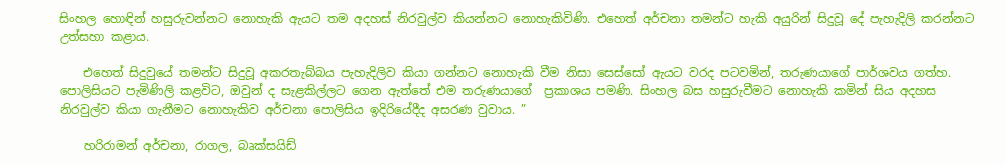සිංහල හොඳින් හසුරුවන්නට නොහැකි ඇයට තම අදහස් නිරවුල්ව කියන්නට නොහැකිවිණි. එහෙත් අර්චනා තමන්ට හැකි අයුරින් සිදුවූ දේ පැහැදිලි කරන්නට උත්සහා කළාය.

    එහෙත් සිදුවුයේ තමන්ට සිදුවූ අකරතැබ්බය පැහැදිලිව කියා ගන්නට නොහැකි වීම නිසා සෙස්සෝ ඇයට වරද පටවමින්, තරුණයාගේ පාර්ශවය ගත්හ. පොලිසියට පැමිණිලි කළවිට, ඔවුන් ද සැළකිල්ලට ගෙන ඇත්තේ එම තරුණයාගේ  ප්‍රකාශය පමණි. සිංහල බස හසුරුවීමට නොහැකි කමින් සිය අදහස නිරවුල්ව කියා ගැනීමට නොහැකිව අර්චනා පොලිසිය ඉදිරියේදීද අසරණ වුවාය. ”

    හරිරාමන් අර්චනා, රාගල, බෘක්සයිඩ්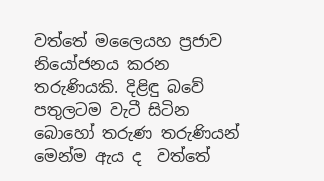වත්තේ මලෛයහ ප්‍රජාව නියෝජනය කරන තරුණියකි. දිළිඳු බවේ පතුලටම වැටී සිටින බොහෝ තරුණ තරුණියන් මෙන්ම ඇය ද  වත්තේ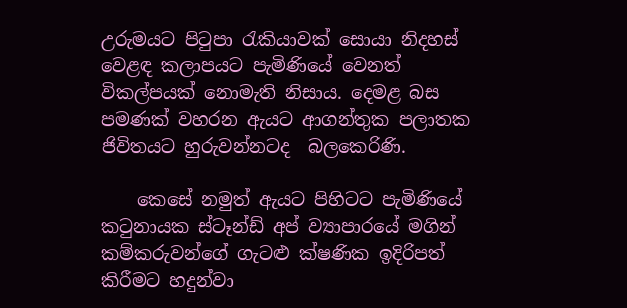උරුමයට පිටුපා රැකියාවක් සොයා නිදහස් වෙළඳ කලාපයට පැමිණියේ වෙනත් විකල්පයක් නොමැති නිසාය. දෙමළ බස පමණක් වහරන ඇයට ආගන්තුක පලාතක ජිවිතයට හුරුවන්නටද  බලකෙරිණි.

    කෙසේ නමුත් ඇයට පිහිටට පැමිණියේ කටුනායක ස්ටෑන්ඩ් අප් ව්‍යාපාරයේ මගින් කම්කරුවන්ගේ ගැටළු ක්ෂණික ඉදිරිපත් කිරීමට හදුන්වා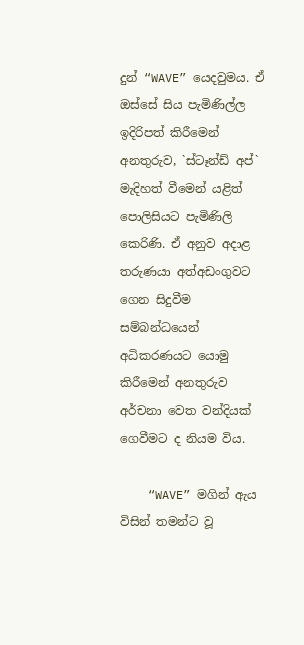දුන් “WAVE” යෙදවුමය. ඒ ඔස්සේ සිය පැමිණිල්ල ඉදිරිපත් කිරීමෙන් අනතුරුව, `ස්ටෑන්ඩ් අප්` මැදිහත් වීමෙන් යළිත් පොලිසියට පැමිණිලි කෙරිණි. ඒ අනුව අදාළ තරුණයා අත්අඩංගුවට ගෙන සිදුවීම සම්බන්ධයෙන් අධිකරණයට යොමු කිරීමෙන් අනතුරුව අර්චනා වෙත වන්දියක් ගෙවීමට ද නියම විය.

    “WAVE” මගින් ඇය විසින් තමන්ට වූ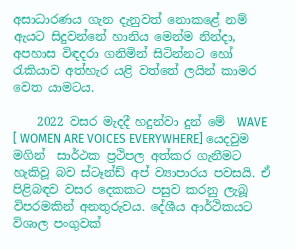අසාධාරණය ගැන දැනුවත් නොකළේ නම් ඇයට සිදුවන්නේ හානිය මෙන්ම නින්දා, අපහාස විඳදරා ගනිමින් සිටින්නට හෝ රැකියාව අත්හැර යළි වත්තේ ලයින් කාමර වෙත යාමටය.

    2022 වසර මැදදී හදුන්වා දුන් මේ  WAVE [ WOMEN ARE VOICES EVERYWHERE] යෙදවුම මගින්  සාර්ථක ප්‍රථිපල අත්කර ගැනීමට හැකිවූ බව ස්ටෑන්ඩ් අප් ව්‍යාපාරය පවසයි. ඒ පිළිබඳව වසර දෙකකට පසුව කරනු ලැබූ විපරමකින් අනතුරුවය. දේශීය ආර්ථිකයට විශාල පංගුවක්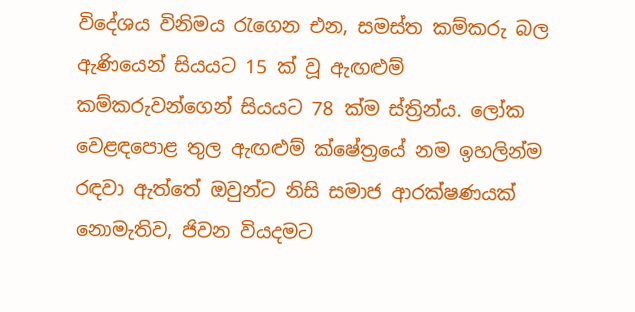විදේශය විනිමය රැගෙන එන, සමස්ත කම්කරු බල ඇණියෙන් සියයට 15 ක් වූ ඇඟළුම් කම්කරුවන්ගෙන් සියයට 78 ක්ම ස්ත්‍රින්ය. ලෝක වෙළඳපොළ තුල ඇඟළුම් ක්ෂේත්‍රයේ නම ඉහලින්ම රඳවා ඇත්තේ ඔවුන්ට නිසි සමාජ ආරක්ෂණයක් නොමැතිව, ජිවන වියදමට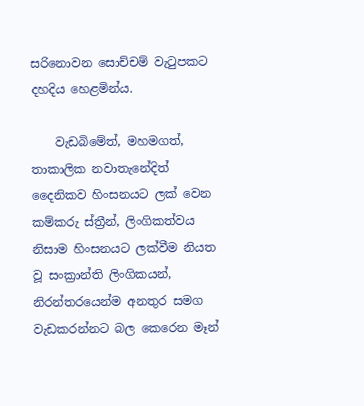සරිනොවන සොච්චම් වැටුපකට දහදිය හෙළමින්ය.

    වැඩබිමේත්, මහමගත්, තාකාලික නවාතැනේදිත් දෛනිකව හිංසනයට ලක් වෙන කම්කරු ස්ත්‍රීන්, ලිංගිකත්වය නිසාම හිංසනයට ලක්වීම නියත වූ සංක්‍රාන්ති ලිංගිකයන්, නිරන්තරයෙන්ම අනතුර සමග වැඩකරන්නට බල කෙරෙන මෑන්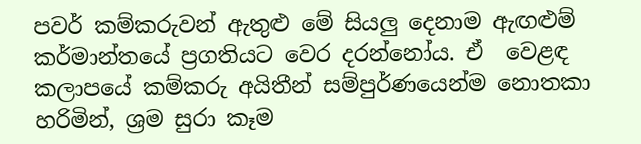පවර් කම්කරුවන් ඇතුළු මේ සියලු දෙනාම ඇඟළුම් කර්මාන්තයේ ප්‍රගතියට වෙර දරන්නෝය. ඒ  වෙළඳ කලාපයේ කම්කරු අයිතීන් සම්පුර්ණයෙන්ම නොතකා හරිමින්, ශ්‍රම සුරා කෑම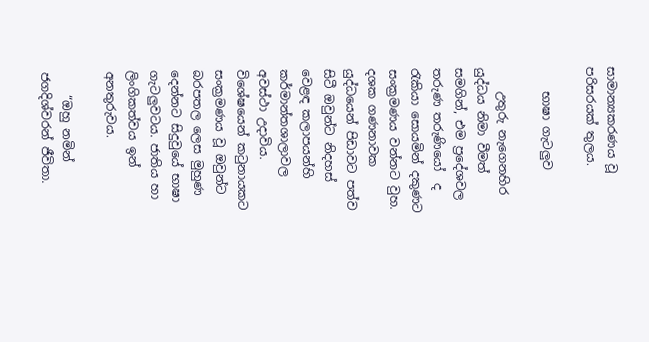සාමාන්‍යකරණය වූ පරිසරයක් තුලය.

    භාෂා ගැටලුව

    උතුරු නැගෙනහිර යුද්ධය නිමා වීමත් සමගින්, එම ප්‍රදේශවල තරුණ තරුණියෝ  ද රැකියා සොයමින් දකුණට සංක්‍රමණය වන්නට වුහ. දශක ගණනාවක යුද්ධයෙන් පිඩාවට පත්ව සිටී ඔවුන්ට නිදහස් වෙළඳ කලාපයන්හි කර්මාන්තශාලාවල අවස්ථා උදාවිය. විශේෂයෙන් කටුනායකට සංක්‍රමණය වූ ඔවුන්ට බරපතල ලෙස මුහුණ දෙන්නට සිදුවුයේ භාෂා ගැටලුවටය. ජාතිය හා ලිංගිකත්වය ඉන් අනතුරුවය.

    “ඔහු නමින් ජගදිශ්වරන් ජීවිතා.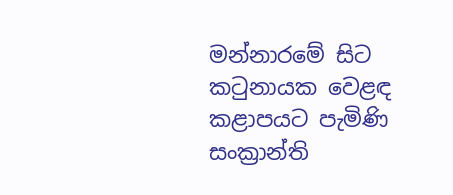මන්නාරමේ සිට කටුනායක වෙළඳ කළාපයට පැමිණි සංක්‍රාන්ති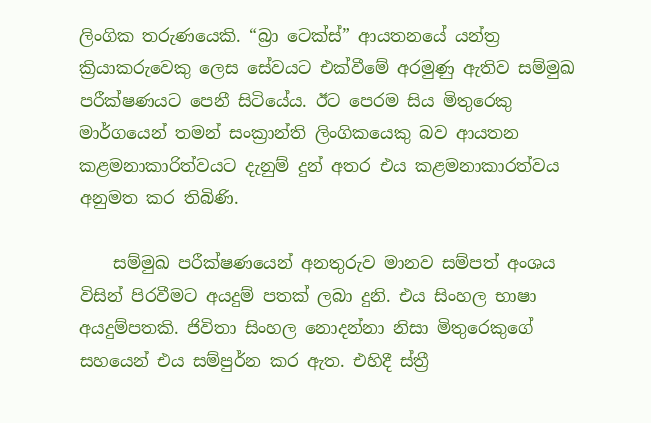ලිංගික තරුණයෙකි. “බ්‍රා ටෙක්ස්” ආයතනයේ යන්ත්‍ර ක්‍රියාකරුවෙකු ලෙස සේවයට එක්වීමේ අරමුණු ඇතිව සම්මුඛ පරීක්ෂණයට පෙනී සිටියේය. ඊට පෙරම සිය මිතුරෙකු මාර්ගයෙන් තමන් සංක්‍රාන්ති ලිංගිකයෙකු බව ආයතන කළමනාකාරිත්වයට දැනුම් දුන් අතර එය කළමනාකාරත්වය අනුමත කර තිබිණි.

    සම්මුඛ පරීක්ෂණයෙන් අනතුරුව මානව සම්පත් අංශය විසින් පිරවීමට අයදුම් පතක් ලබා දුනි. එය සිංහල භාෂා අයදුම්පතකි. ජිවිතා සිංහල නොදන්නා නිසා මිතුරෙකුගේ සහයෙන් එය සම්පුර්න කර ඇත. එහිදී ස්ත්‍රී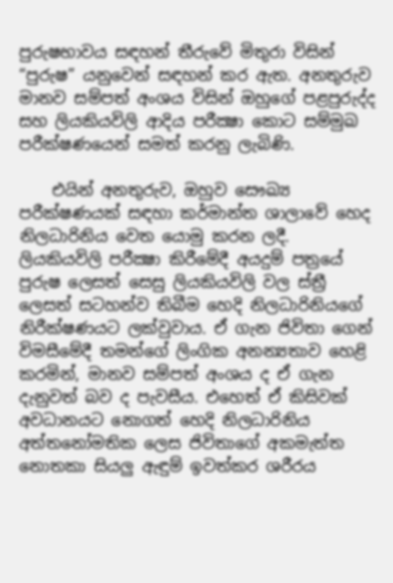පුරුෂභාවය සඳහන් තීරුවේ මිතුරා විසින් “පුරුෂ” යනුවෙන් සඳහන් කර ඇත. අනතුරුව මානව සම්පත් අංශය විසින් ඔහුගේ පළපුරුද්ද සහ ලියකියවිලි ආදිය පරීක්‍ෂා කොට සම්මුඛ පරීක්ෂණයෙන් සමත් කරනු ලැබිණි.

    එයින් අනතුරුව, ඔහුව සෞඛ්‍ය පරීක්ෂණයක් සඳහා කර්මාන්ත ශාලාවේ හෙද නිලධාරිනිය වෙත යොමු කරන ලදී. ලියකියවිලි පරීක්‍ෂා කිරීමේදී අයදුම් පත්‍රයේ  පුරුෂ ලෙසත් සෙසු ලියකියවිලි වල ස්ත්‍රී ලෙසත් සටහන්ව තිබීම හෙදි නිලධාරිනියගේ නිරීක්ෂණයට ලක්වුවාය. ඒ ගැන ජිවිතා ගෙන් විමසීමේදී තමන්ගේ ලිංගික අනන්‍යතාව හෙළි කරමින්, මානව සම්පත් අංශය ද ඒ ගැන දැනුවත් බව ද පැවසීය. එහෙත් ඒ කිසිවක් අවධානයට නොගත් හෙදි නිලධාරිනිය අත්තනෝමතික ලෙස ජිවිතාගේ අකමැත්ත නොතකා සියලු ඇඳුම් ඉවත්කර ශරීරය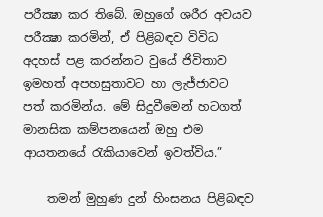පරීක්‍ෂා කර තිබේ. ඔහුගේ ශරීර අවයව පරීක්‍ෂා කරමින්, ඒ පිළිබඳව විවිධ අදහස් පළ කරන්නට වුයේ ජිවිතාව ඉමහත් අපහසුතාවට හා ලැජ්ජාවට  පත් කරමින්ය. මේ සිදුවීමෙන් හටගත් මානසික කම්පනයෙන් ඔහු එම ආයතනයේ රැකියාවෙන් ඉවත්විය.”

    තමන් මුහුණ දුන් හිංසනය පිළිබඳව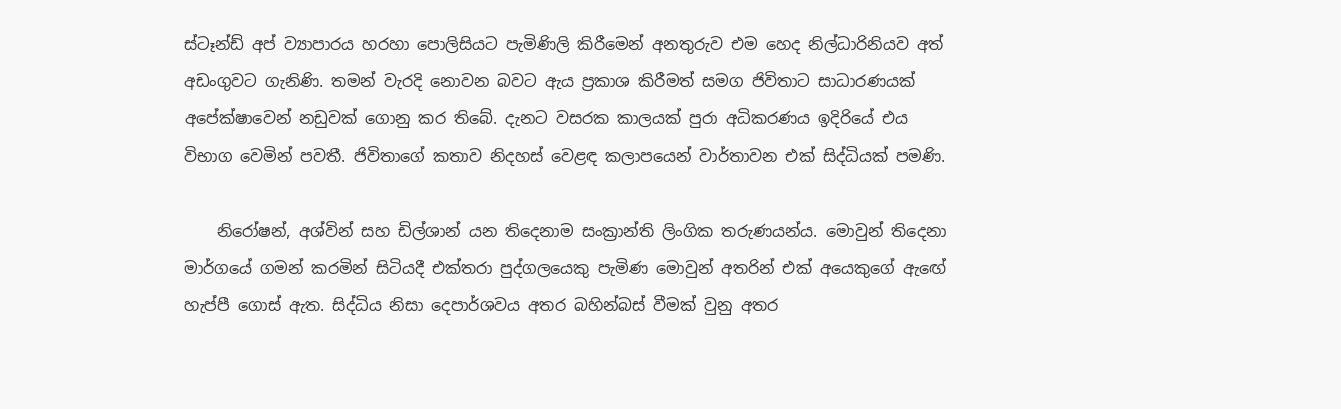ස්ටෑන්ඩ් අප් ව්‍යාපාරය හරහා පොලිසියට පැමිණිලි කිරීමෙන් අනතුරුව එම හෙද නිල්ධාරිනියව අත් අඩංගුවට ගැනිණි. තමන් වැරදි නොවන බවට ඇය ප්‍රකාශ කිරීමත් සමග ජිවිතාට සාධාරණයක් අපේක්ෂාවෙන් නඩුවක් ගොනු කර තිබේ. දැනට වසරක කාලයක් පුරා අධිකරණය ඉදිරියේ එය විභාග වෙමින් පවතී. ජිවිතාගේ කතාව නිදහස් වෙළඳ කලාපයෙන් වාර්තාවන එක් සිද්ධියක් පමණි.

    නිරෝෂන්, අශ්වින් සහ ඩිල්ශාන් යන තිදෙනාම සංක්‍රාන්ති ලිංගික තරුණයන්ය. මොවුන් තිදෙනා මාර්ගයේ ගමන් කරමින් සිටියදී එක්තරා පුද්ගලයෙකු පැමිණ මොවුන් අතරින් එක් අයෙකුගේ ඇඟේ හැප්පී ගොස් ඇත. සිද්ධිය නිසා දෙපාර්ශවය අතර බහින්බස් වීමක් වුනු අතර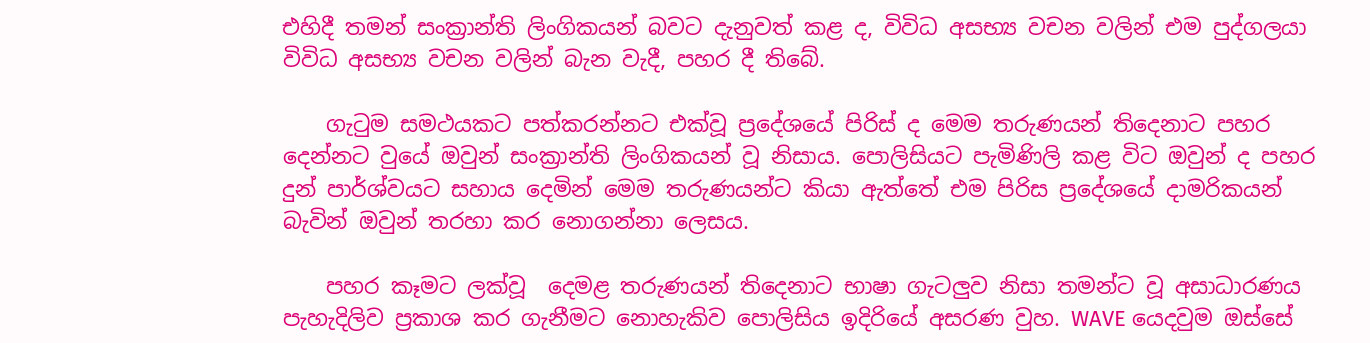එහිදී තමන් සංක්‍රාන්ති ලිංගිකයන් බවට දැනුවත් කළ ද, විවිධ අසභ්‍ය වචන වලින් එම පුද්ගලයා විවිධ අසභ්‍ය වචන වලින් බැන වැදී, පහර දී තිබේ.

    ගැටුම සමථයකට පත්කරන්නට එක්වූ ප්‍රදේශයේ පිරිස් ද මෙම තරුණයන් තිදෙනාට පහර දෙන්නට වුයේ ඔවුන් සංක්‍රාන්ති ලිංගිකයන් වූ නිසාය. පොලිසියට පැමිණිලි කළ විට ඔවුන් ද පහර දුන් පාර්ශ්වයට සහාය දෙමින් මෙම තරුණයන්ට කියා ඇත්තේ එම පිරිස ප්‍රදේශයේ දාමරිකයන් බැවින් ඔවුන් තරහා කර නොගන්නා ලෙසය.

    පහර කෑමට ලක්වූ  දෙමළ තරුණයන් තිදෙනාට භාෂා ගැටලුව නිසා තමන්ට වූ අසාධාරණය පැහැදිලිව ප්‍රකාශ කර ගැනීමට නොහැකිව පොලිසිය ඉදිරියේ අසරණ වුහ. WAVE යෙදවුම ඔස්සේ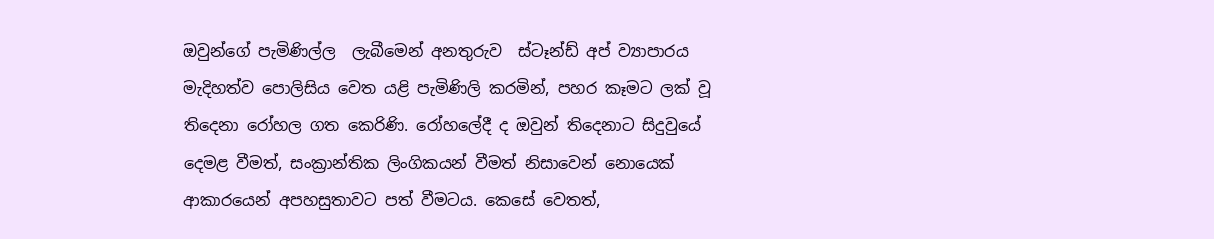ඔවුන්ගේ පැමිණිල්ල  ලැබීමෙන් අනතුරුව  ස්ටෑන්ඩ් අප් ව්‍යාපාරය මැදිහත්ව පොලිසිය වෙත යළි පැමිණිලි කරමින්, පහර කෑමට ලක් වූ තිදෙනා රෝහල ගත කෙරිණි. රෝහලේදී ද ඔවුන් තිදෙනාට සිදුවුයේ දෙමළ වීමත්, සංක්‍රාන්තික ලිංගිකයන් වීමත් නිසාවෙන් නොයෙක් ආකාරයෙන් අපහසුතාවට පත් වීමටය. කෙසේ වෙතත්,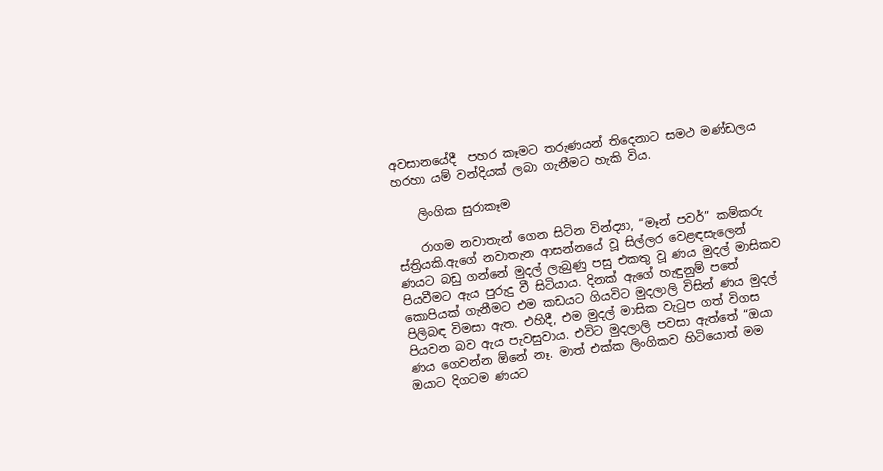අවසානයේදී  පහර කෑමට තරුණයන් තිදෙනාට සමථ මණ්ඩලය හරහා යම් වන්දියක් ලබා ගැනීමට හැකි විය.

    ලිංගික සුරාකෑම

    රාගම නවාතැන් ගෙන සිටින වින්ද්‍යා, “මෑන් පවර්” කම්කරු ස්ත්‍රියකි.ඇගේ නවාතැන ආසන්නයේ වූ සිල්ලර වෙළඳසැලෙන්  ණයට බඩු ගන්නේ මුදල් ලැබුණු පසු එකතු වූ ණය මුදල් මාසිකව පියවීමට ඇය පුරුදු වී සිටියාය. දිනක් ඇගේ හැඳුනුම් පතේ කොපියක් ගැනීමට එම කඩයට ගියවිට මුදලාලි විසින් ණය මුදල් පිලිබඳ විමසා ඇත. එහිදී, එම මුදල් මාසික වැටුප ගත් විගස පියවන බව ඇය පැවසුවාය. එවිට මුදලාලි පවසා ඇත්තේ “ඔයා ණය ගෙවන්න ඕනේ නෑ. මාත් එක්ක ලිංගිකව හිටියොත් මම ඔයාට දිගටම ණයට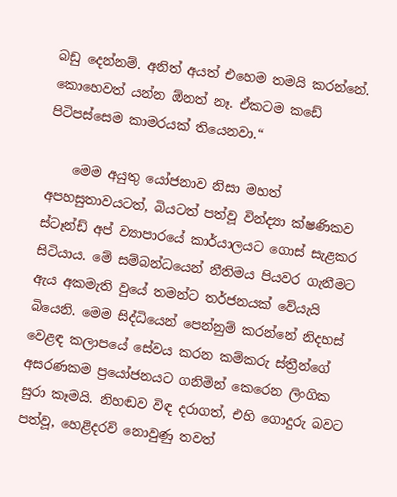බඩු දෙන්නම්. අනිත් අයත් එහෙම තමයි කරන්නේ. කොහෙවත් යන්න ඕනත් නෑ. ඒකටම කඩේ පිටිපස්සෙම කාමරයක් තියෙනවා.“

    මෙම අයුතු යෝජනාව නිසා මහත් අපහසුතාවයටත්, බියටත් පත්වූ වින්ද්‍යා ක්ෂණිකව ස්ටෑන්ඩ් අප් ව්‍යාපාරයේ කාර්යාලයට ගොස් සැළකර සිටියාය. මේ සම්බන්ධයෙන් නීතිමය පියවර ගැනීමට ඇය අකමැති වුයේ තමන්ට තර්ජනයක් වේයැයි බියෙනි. මෙම සිද්ධියෙන් පෙන්නුම් කරන්නේ නිදහස් වෙළඳ කලාපයේ සේවය කරන කම්කරු ස්ත්‍රීන්ගේ අසරණකම ප්‍රයෝජනයට ගනිමින් කෙරෙන ලිංගික සුරා කෑමයි. නිහඬව විඳ දරාගත්, එහි ගොදුරු බවට පත්වූ, හෙළිදරව් නොවුණු තවත්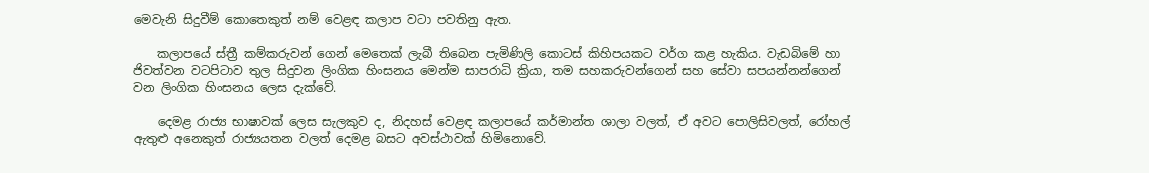මෙවැනි සිදුවීම් කොතෙකුත් නම් වෙළඳ කලාප වටා පවතිනු ඇත.

    කලාපයේ ස්ත්‍රී කම්කරුවන් ගෙන් මෙතෙක් ලැබී තිබෙන පැමිණිලි කොටස් කිහිපයකට වර්ග කළ හැකිය. වැඩබිමේ හා ජිවත්වන වටපිටාව තුල සිදුවන ලිංගික හිංසනය මෙන්ම සාපරාධි ක්‍රියා, තම සහකරුවන්ගෙන් සහ සේවා සපයන්නන්ගෙන් වන ලිංගික හිංසනය ලෙස දැක්වේ.

    දෙමළ රාජ්‍ය භාෂාවක් ලෙස සැලකුව ද, නිදහස් වෙළඳ කලාපයේ කර්මාන්ත ශාලා වලත්, ඒ අවට පොලිසිවලත්, රෝහල් ඇතුළු අනෙකුත් රාජ්‍යයතන වලත් දෙමළ බසට අවස්ථාවක් හිමිනොවේ.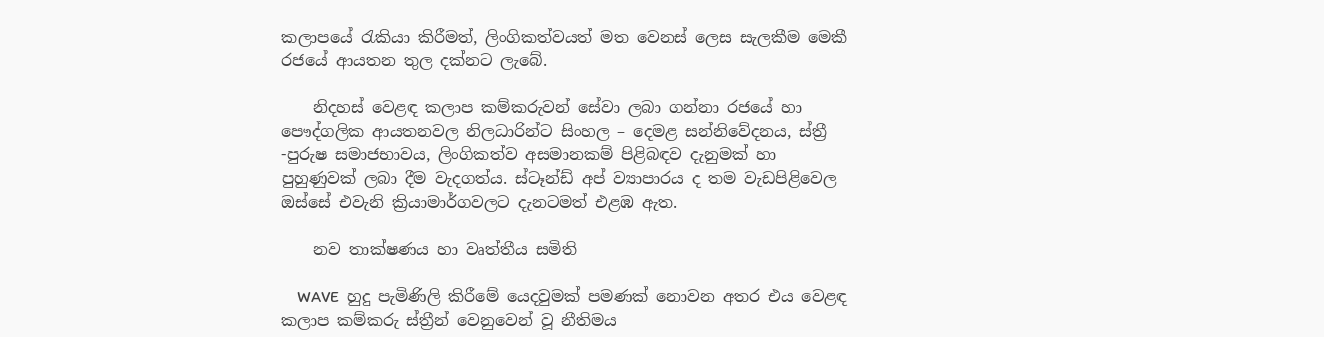කලාපයේ රැකියා කිරීමත්, ලිංගිකත්වයත් මත වෙනස් ලෙස සැලකීම මෙකී රජයේ ආයතන තුල දක්නට ලැබේ.

    නිදහස් වෙළඳ කලාප කම්කරුවන් සේවා ලබා ගන්නා රජයේ හා පෞද්ගලික ආයතනවල නිලධාරින්ට සිංහල – දෙමළ සන්නිවේදනය, ස්ත්‍රී -පුරුෂ සමාජභාවය, ලිංගිකත්ව අසමානකම් පිළිබඳව දැනුමක් හා පුහුණුවක් ලබා දීම වැදගත්ය. ස්ටෑන්ඩ් අප් ව්‍යාපාරය ද තම වැඩපිළිවෙල ඔස්සේ එවැනි ක්‍රියාමාර්ගවලට දැනටමත් එළඹ ඇත.

    නව තාක්ෂණය හා වෘත්තීය සමිති

    WAVE  හුදු පැමිණිලි කිරීමේ යෙදවුමක් පමණක් නොවන අතර එය වෙළඳ කලාප කම්කරු ස්ත්‍රීන් වෙනුවෙන් වූ නීතිමය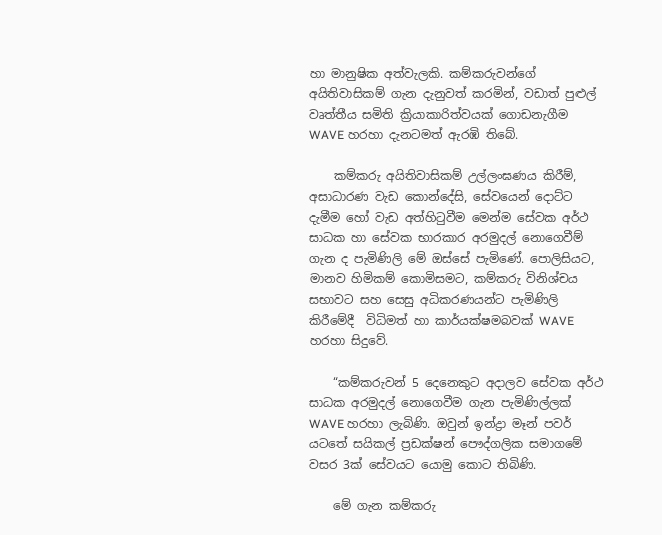හා මානුෂික අත්වැලකි. කම්කරුවන්ගේ අයිතිවාසිකම් ගැන දැනුවත් කරමින්, වඩාත් පුළුල් වෘත්තීය සමිති ක්‍රියාකාරිත්වයක් ගොඩනැගීම WAVE හරහා දැනටමත් ඇරඹි තිබේ.

    කම්කරු අයිතිවාසිකම් උල්ලංඝණය කිරීම්, අසාධාරණ වැඩ කොන්දේසි, සේවයෙන් දොට්ට දැමීම හෝ වැඩ අත්හිටුවීම මෙන්ම සේවක අර්ථ සාධක හා සේවක භාරකාර අරමුදල් නොගෙවීම් ගැන ද පැමිණිලි මේ ඔස්සේ පැමිණේ. පොලිසියට, මානව හිමිකම් කොමිසමට, කම්කරු විනිශ්චය සභාවට සහ සෙසු අධිකරණයන්ට පැමිණිලි කිරීමේදී  විධිමත් හා කාර්යක්ෂමබවක් WAVE හරහා සිදුවේ.

    “කම්කරුවන් 5 දෙනෙකුට අදාලව සේවක අර්ථ සාධක අරමුදල් නොගෙවීම ගැන පැමිණිල්ලක් WAVE හරහා ලැබිණි. ඔවුන් ඉන්ද්‍රා මෑන් පවර් යටතේ සයිකල් ප්‍රඩක්ෂන් පෞද්ගලික සමාගමේ වසර 3ක් සේවයට යොමු කොට තිබිණි.

    මේ ගැන කම්කරු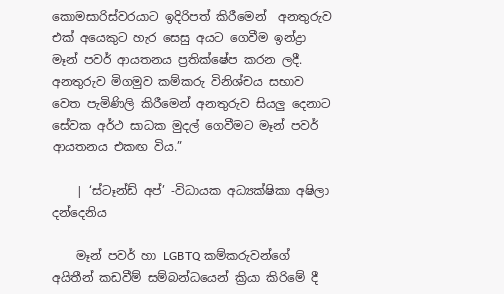කොමසාරිස්වරයාට ඉදිරිපත් කිරීමෙන්  අනතුරුව එක් අයෙකුට හැර සෙසු අයට ගෙවීම ඉන්ද්‍රා මෑන් පවර් ආයතනය ප්‍රතික්ෂේප කරන ලදී. අනතුරුව මිගමුව කම්කරු විනිශ්චය සභාව වෙත පැමිණිලි කිරීමෙන් අනතුරුව සියලු දෙනාට සේවක අර්ථ සාධක මුදල් ගෙවීමට මෑන් පවර් ආයතනය එකඟ විය.”

    | ‘ස්ටෑන්ඩ් අප්’ -විධායක අධ්‍යක්ෂිකා අෂිලා දන්දෙනිය

    මෑන් පවර් හා LGBTQ කම්කරුවන්ගේ  අයිතීන් කඩවීම් සම්බන්ධයෙන් ක්‍රියා කිරිමේ දී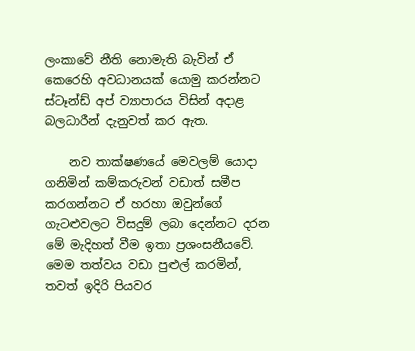ලංකාවේ නීති නොමැති බැවින් ඒ කෙරෙහි අවධානයක් යොමු කරන්නට ස්ටෑන්ඩ් අප් ව්‍යාපාරය විසින් අදාළ බලධාරීන් දැනුවත් කර ඇත.

    නව තාක්ෂණයේ මෙවලම් යොදා ගනිමින් කම්කරුවන් වඩාත් සමීප කරගන්නට ඒ හරහා ඔවුන්ගේ ගැටළුවලට විසදුම් ලබා දෙන්නට දරන මේ මැදිහත් වීම ඉතා ප්‍රශංසනීයවේ. මෙම තත්වය වඩා පුළුල් කරමින්, තවත් ඉදිරි පියවර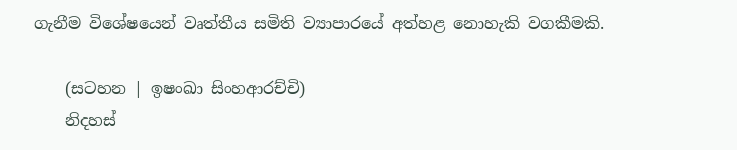ගැනීම විශේෂයෙන් වෘත්තීය සමිති ව්‍යාපාරයේ අත්හළ නොහැකි වගකීමකි.

    (සටහන | ඉෂංඛා සිංහආරච්චි)
    නිදහස්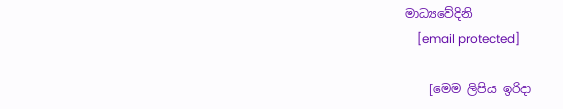මාධ්‍යවේදිනි
    [email protected]

    [මෙම ලිපිය ඉරිදා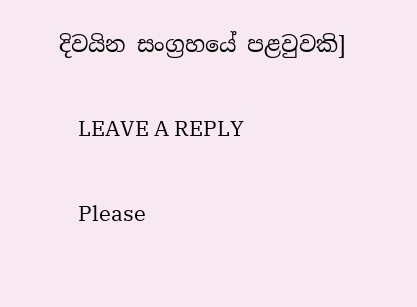දිවයින සංග්‍රහයේ පළවුවකි]

    LEAVE A REPLY

    Please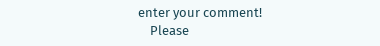enter your comment!
    Please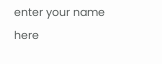enter your name here